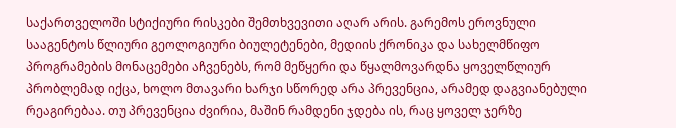საქართველოში სტიქიური რისკები შემთხვევითი აღარ არის. გარემოს ეროვნული სააგენტოს წლიური გეოლოგიური ბიულეტენები, მედიის ქრონიკა და სახელმწიფო პროგრამების მონაცემები აჩვენებს, რომ მეწყერი და წყალმოვარდნა ყოველწლიურ პრობლემად იქცა, ხოლო მთავარი ხარჯი სწორედ არა პრევენცია, არამედ დაგვიანებული რეაგირებაა. თუ პრევენცია ძვირია, მაშინ რამდენი ჯდება ის, რაც ყოველ ჯერზე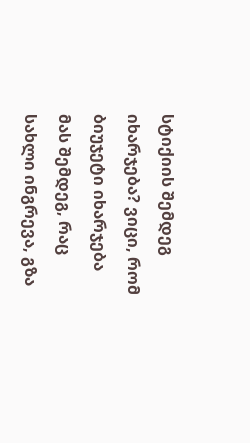სტიქიის შემდეგ იხარჯება? ვიცი, რომ ბიუჯეტი იხარჯება მას შემდეგ, რაც სახლი ინგრევა, გზა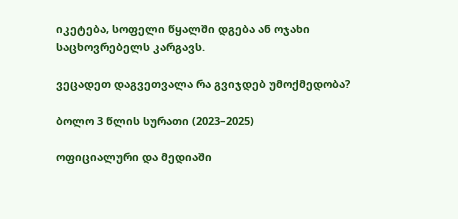იკეტება, სოფელი წყალში დგება ან ოჯახი საცხოვრებელს კარგავს.

ვეცადეთ დაგვეთვალა რა გვიჯდებ უმოქმედობა?

ბოლო 3 წლის სურათი (2023–2025)

ოფიციალური და მედიაში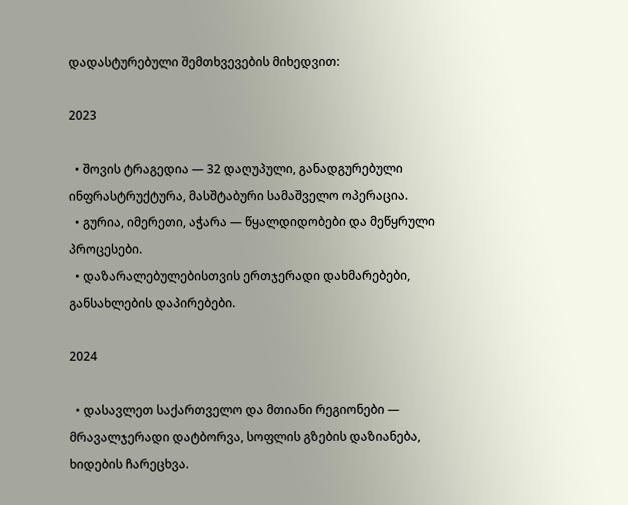დადასტურებული შემთხვევების მიხედვით:

2023

  • შოვის ტრაგედია — 32 დაღუპული, განადგურებული ინფრასტრუქტურა, მასშტაბური სამაშველო ოპერაცია.
  • გურია, იმერეთი, აჭარა — წყალდიდობები და მეწყრული პროცესები.
  • დაზარალებულებისთვის ერთჯერადი დახმარებები, განსახლების დაპირებები.

2024

  • დასავლეთ საქართველო და მთიანი რეგიონები — მრავალჯერადი დატბორვა, სოფლის გზების დაზიანება, ხიდების ჩარეცხვა.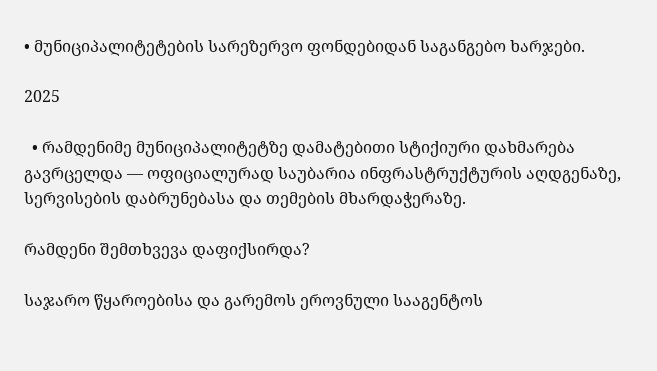• მუნიციპალიტეტების სარეზერვო ფონდებიდან საგანგებო ხარჯები.

2025

  • რამდენიმე მუნიციპალიტეტზე დამატებითი სტიქიური დახმარება გავრცელდა — ოფიციალურად საუბარია ინფრასტრუქტურის აღდგენაზე, სერვისების დაბრუნებასა და თემების მხარდაჭერაზე.

რამდენი შემთხვევა დაფიქსირდა?

საჯარო წყაროებისა და გარემოს ეროვნული სააგენტოს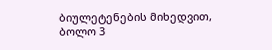ბიულეტენების მიხედვით, ბოლო 3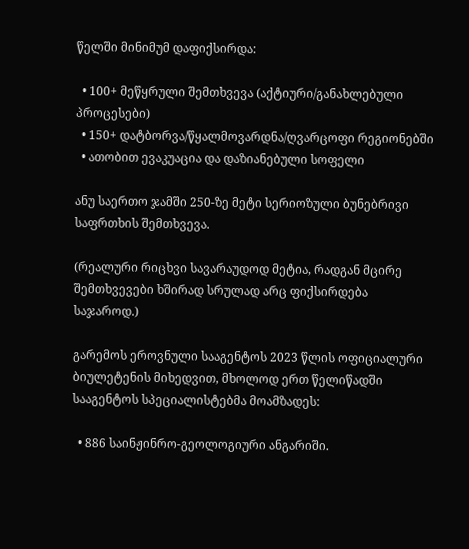წელში მინიმუმ დაფიქსირდა:

  • 100+ მეწყრული შემთხვევა (აქტიური/განახლებული პროცესები)
  • 150+ დატბორვა/წყალმოვარდნა/ღვარცოფი რეგიონებში
  • ათობით ევაკუაცია და დაზიანებული სოფელი

ანუ საერთო ჯამში 250-ზე მეტი სერიოზული ბუნებრივი საფრთხის შემთხვევა.

(რეალური რიცხვი სავარაუდოდ მეტია, რადგან მცირე შემთხვევები ხშირად სრულად არც ფიქსირდება საჯაროდ.)

გარემოს ეროვნული სააგენტოს 2023 წლის ოფიციალური ბიულეტენის მიხედვით, მხოლოდ ერთ წელიწადში სააგენტოს სპეციალისტებმა მოამზადეს:

  • 886 საინჟინრო-გეოლოგიური ანგარიში.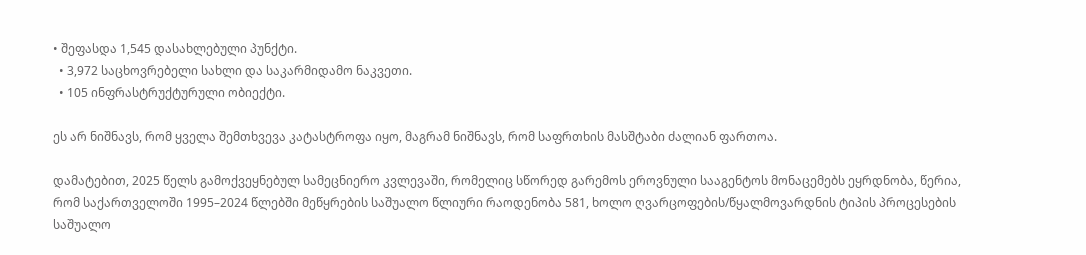• შეფასდა 1,545 დასახლებული პუნქტი.
  • 3,972 საცხოვრებელი სახლი და საკარმიდამო ნაკვეთი.
  • 105 ინფრასტრუქტურული ობიექტი.

ეს არ ნიშნავს, რომ ყველა შემთხვევა კატასტროფა იყო, მაგრამ ნიშნავს, რომ საფრთხის მასშტაბი ძალიან ფართოა.

დამატებით, 2025 წელს გამოქვეყნებულ სამეცნიერო კვლევაში, რომელიც სწორედ გარემოს ეროვნული სააგენტოს მონაცემებს ეყრდნობა, წერია, რომ საქართველოში 1995–2024 წლებში მეწყრების საშუალო წლიური რაოდენობა 581, ხოლო ღვარცოფების/წყალმოვარდნის ტიპის პროცესების საშუალო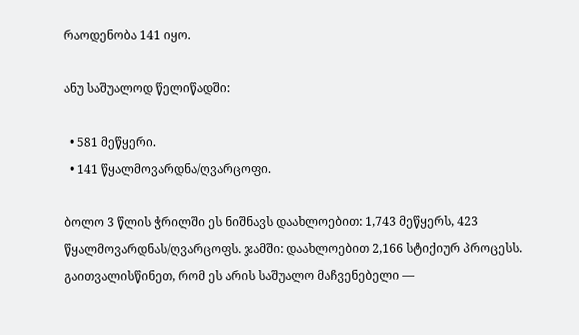რაოდენობა 141 იყო.

ანუ საშუალოდ წელიწადში:

  • 581 მეწყერი.
  • 141 წყალმოვარდნა/ღვარცოფი.

ბოლო 3 წლის ჭრილში ეს ნიშნავს დაახლოებით: 1,743 მეწყერს, 423 წყალმოვარდნას/ღვარცოფს. ჯამში: დაახლოებით 2,166 სტიქიურ პროცესს. გაითვალისწინეთ, რომ ეს არის საშუალო მაჩვენებელი —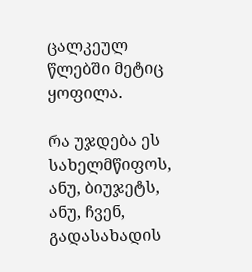ცალკეულ წლებში მეტიც ყოფილა.

რა უჯდება ეს სახელმწიფოს, ანუ, ბიუჯეტს, ანუ, ჩვენ, გადასახადის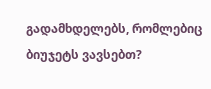გადამხდელებს, რომლებიც ბიუჯეტს ვავსებთ?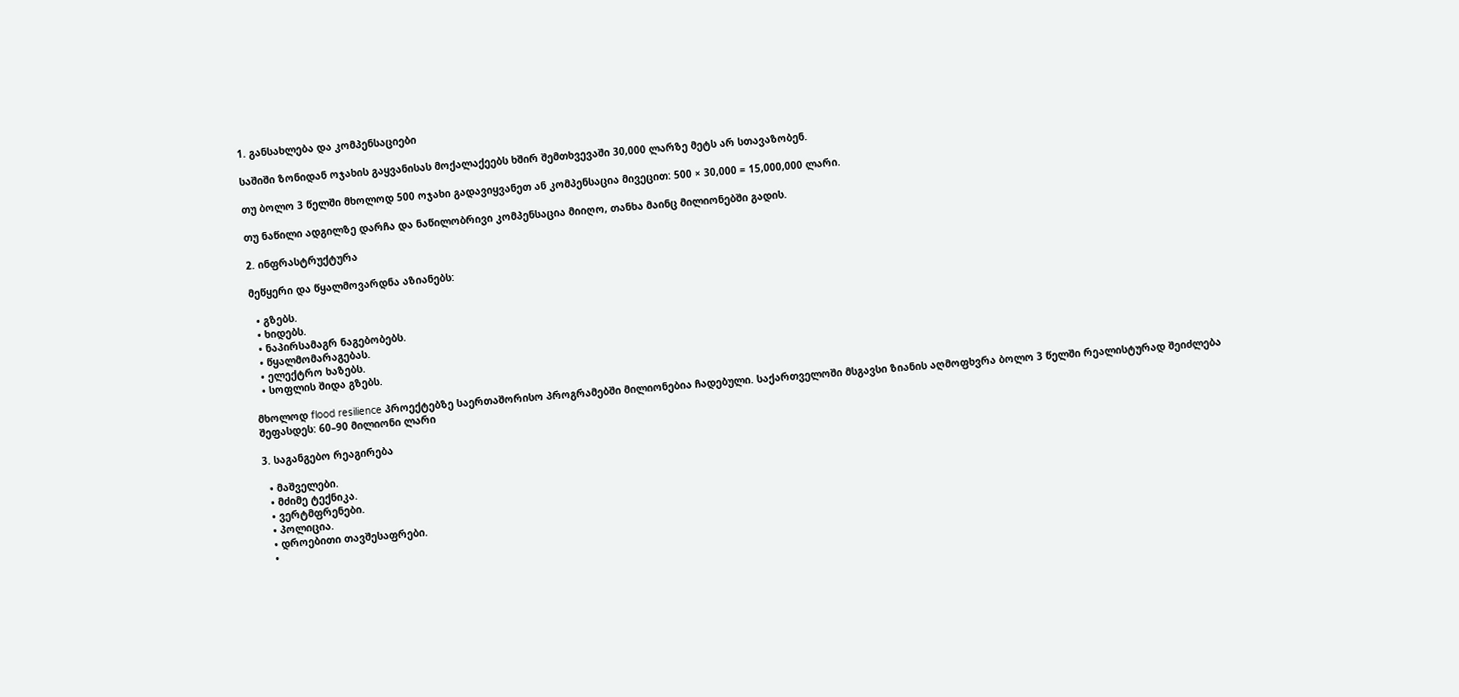1. განსახლება და კომპენსაციები

საშიში ზონიდან ოჯახის გაყვანისას მოქალაქეებს ხშირ შემთხვევაში 30,000 ლარზე მეტს არ სთავაზობენ.

თუ ბოლო 3 წელში მხოლოდ 500 ოჯახი გადავიყვანეთ ან კომპენსაცია მივეცით: 500 × 30,000 = 15,000,000 ლარი.

თუ ნაწილი ადგილზე დარჩა და ნაწილობრივი კომპენსაცია მიიღო, თანხა მაინც მილიონებში გადის.

2. ინფრასტრუქტურა

მეწყერი და წყალმოვარდნა აზიანებს:

  • გზებს.
  • ხიდებს.
  • ნაპირსამაგრ ნაგებობებს.
  • წყალმომარაგებას.
  • ელექტრო ხაზებს.
  • სოფლის შიდა გზებს.

მხოლოდ flood resilience პროექტებზე საერთაშორისო პროგრამებში მილიონებია ჩადებული. საქართველოში მსგავსი ზიანის აღმოფხვრა ბოლო 3 წელში რეალისტურად შეიძლება შეფასდეს: 60–90 მილიონი ლარი

3. საგანგებო რეაგირება

  • მაშველები.
  • მძიმე ტექნიკა.
  • ვერტმფრენები.
  • პოლიცია.
  • დროებითი თავშესაფრები.
  •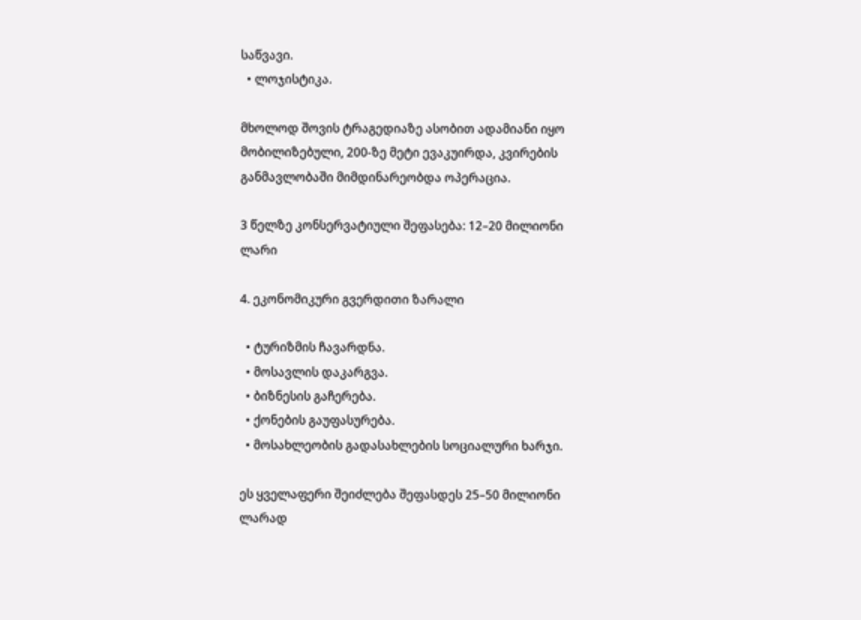საწვავი.
  • ლოჯისტიკა.

მხოლოდ შოვის ტრაგედიაზე ასობით ადამიანი იყო მობილიზებული, 200-ზე მეტი ევაკუირდა, კვირების განმავლობაში მიმდინარეობდა ოპერაცია.

3 წელზე კონსერვატიული შეფასება: 12–20 მილიონი ლარი

4. ეკონომიკური გვერდითი ზარალი

  • ტურიზმის ჩავარდნა.
  • მოსავლის დაკარგვა.
  • ბიზნესის გაჩერება.
  • ქონების გაუფასურება.
  • მოსახლეობის გადასახლების სოციალური ხარჯი.

ეს ყველაფერი შეიძლება შეფასდეს 25–50 მილიონი ლარად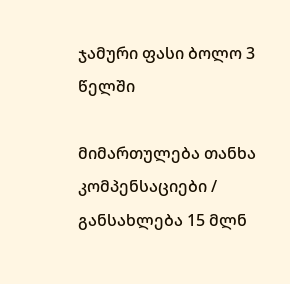ჯამური ფასი ბოლო 3 წელში

მიმართულება თანხა
კომპენსაციები / განსახლება 15 მლნ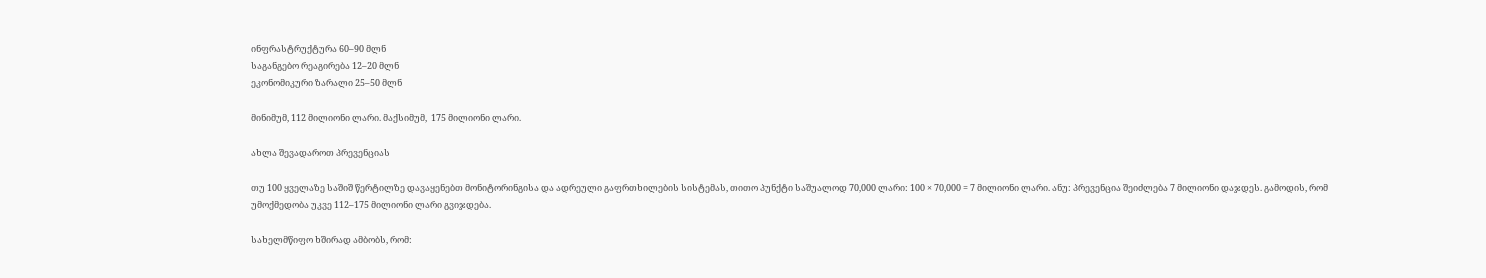ინფრასტრუქტურა 60–90 მლნ
საგანგებო რეაგირება 12–20 მლნ
ეკონომიკური ზარალი 25–50 მლნ

მინიმუმ, 112 მილიონი ლარი. მაქსიმუმ,  175 მილიონი ლარი.

ახლა შევადაროთ პრევენციას

თუ 100 ყველაზე საშიშ წერტილზე დავაყენებთ მონიტორინგისა და ადრეული გაფრთხილების სისტემას, თითო პუნქტი საშუალოდ 70,000 ლარი: 100 × 70,000 = 7 მილიონი ლარი. ანუ: პრევენცია შეიძლება 7 მილიონი დაჯდეს. გამოდის, რომ  უმოქმედობა უკვე 112–175 მილიონი ლარი გვიჯდება.

სახელმწიფო ხშირად ამბობს, რომ: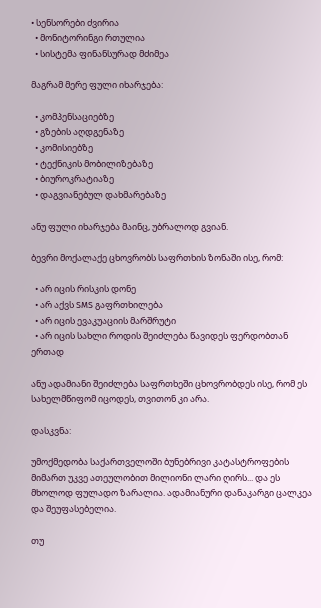• სენსორები ძვირია
  • მონიტორინგი რთულია
  • სისტემა ფინანსურად მძიმეა

მაგრამ მერე ფული იხარჯება:

  • კომპენსაციებზე
  • გზების აღდგენაზე
  • კომისიებზე
  • ტექნიკის მობილიზებაზე
  • ბიუროკრატიაზე
  • დაგვიანებულ დახმარებაზე

ანუ ფული იხარჯება მაინც, უბრალოდ გვიან.

ბევრი მოქალაქე ცხოვრობს საფრთხის ზონაში ისე, რომ:

  • არ იცის რისკის დონე
  • არ აქვს SMS გაფრთხილება
  • არ იცის ევაკუაციის მარშრუტი
  • არ იცის სახლი როდის შეიძლება წავიდეს ფერდობთან ერთად

ანუ ადამიანი შეიძლება საფრთხეში ცხოვრობდეს ისე, რომ ეს სახელმწიფომ იცოდეს, თვითონ კი არა.

დასკვნა:

უმოქმედობა საქართველოში ბუნებრივი კატასტროფების მიმართ უკვე ათეულობით მილიონი ლარი ღირს... და ეს მხოლოდ ფულადო ზარალია. ადამიანური დანაკარგი ცალკეა და შეუფასებელია.

თუ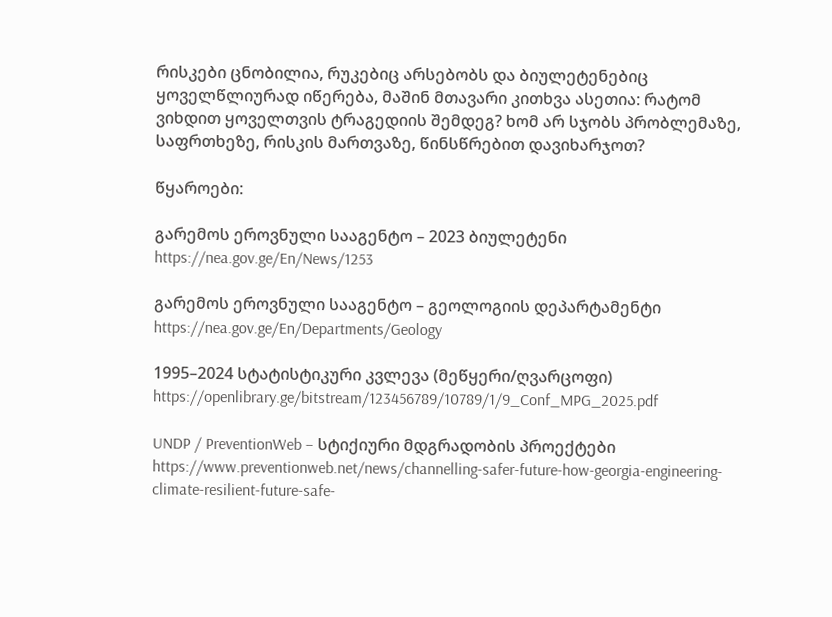რისკები ცნობილია, რუკებიც არსებობს და ბიულეტენებიც ყოველწლიურად იწერება, მაშინ მთავარი კითხვა ასეთია: რატომ ვიხდით ყოველთვის ტრაგედიის შემდეგ? ხომ არ სჯობს პრობლემაზე, საფრთხეზე, რისკის მართვაზე, წინსწრებით დავიხარჯოთ?

წყაროები:

გარემოს ეროვნული სააგენტო – 2023 ბიულეტენი
https://nea.gov.ge/En/News/1253

გარემოს ეროვნული სააგენტო – გეოლოგიის დეპარტამენტი
https://nea.gov.ge/En/Departments/Geology

1995–2024 სტატისტიკური კვლევა (მეწყერი/ღვარცოფი)
https://openlibrary.ge/bitstream/123456789/10789/1/9_Conf_MPG_2025.pdf

UNDP / PreventionWeb – სტიქიური მდგრადობის პროექტები
https://www.preventionweb.net/news/channelling-safer-future-how-georgia-engineering-climate-resilient-future-safe-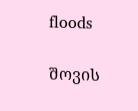floods

შოვის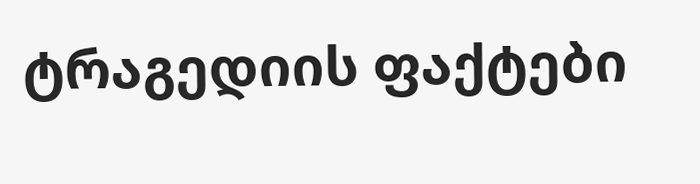ტრაგედიის ფაქტები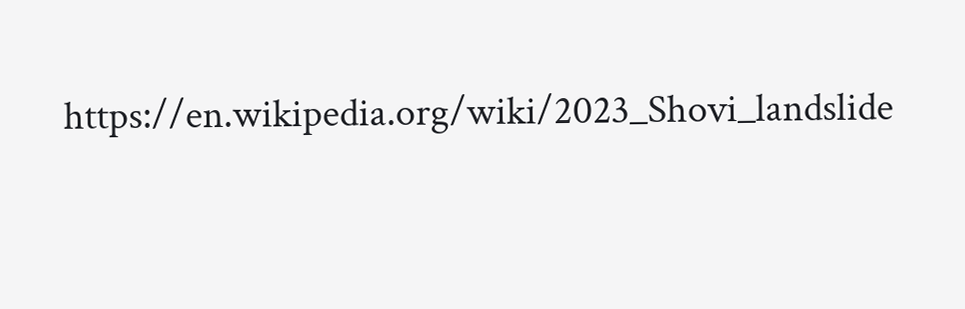https://en.wikipedia.org/wiki/2023_Shovi_landslide